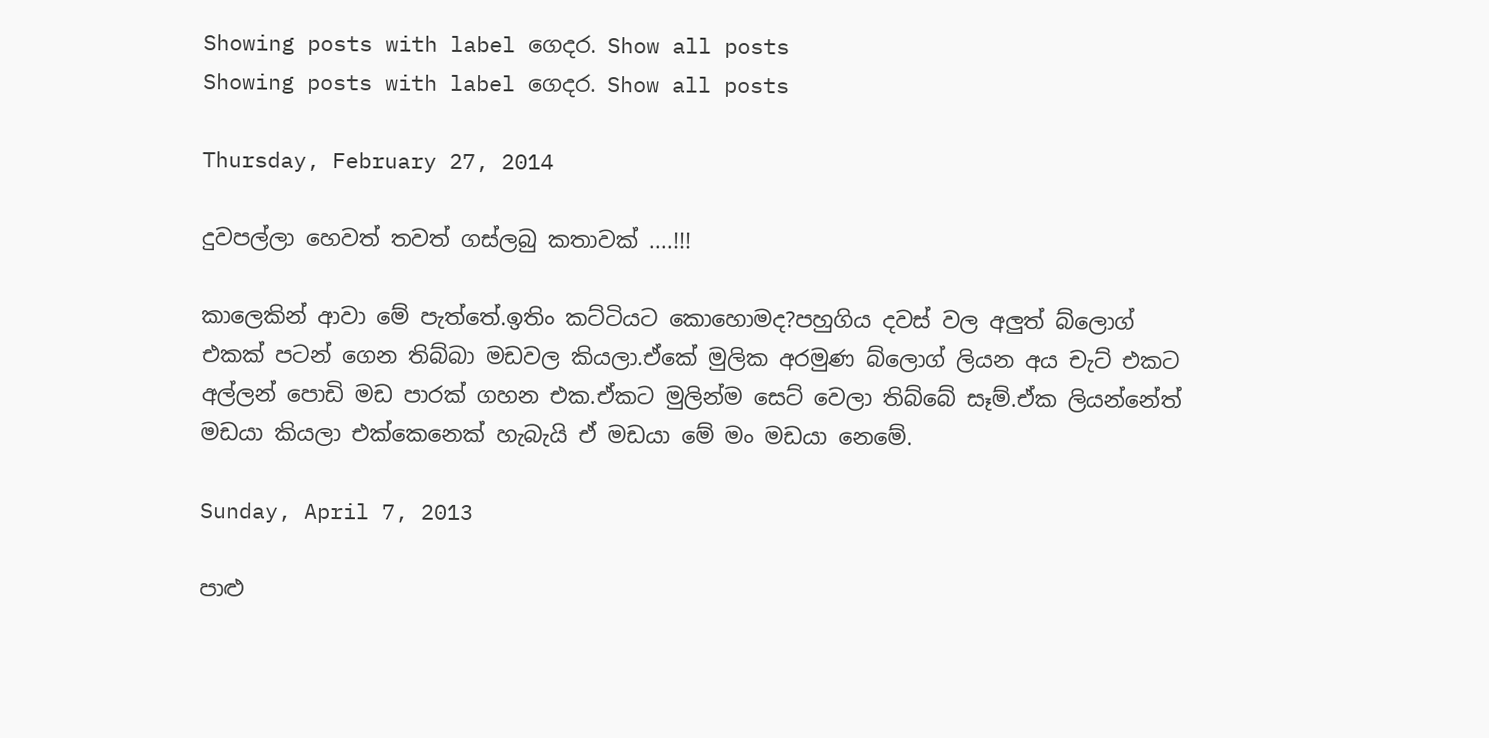Showing posts with label ගෙදර. Show all posts
Showing posts with label ගෙදර. Show all posts

Thursday, February 27, 2014

දුවපල්ලා හෙවත් තවත් ගස්ලබු කතාවක් ....!!!

කාලෙකින් ආවා මේ පැත්තේ.ඉතිං කට්ටියට කොහොමද?පහුගිය දවස් වල අලුත් බ්ලොග් එකක් පටන් ගෙන තිබ්බා මඩවල කියලා.ඒකේ මුලික අරමුණ බ්ලොග් ලියන අය චැට් එකට අල්ලන් පොඩි මඩ පාරක් ගහන එක.ඒකට මුලින්ම සෙට් වෙලා තිබ්බේ සෑම්.ඒක ලියන්නේත් මඩයා කියලා එක්කෙනෙක් හැබැයි ඒ මඩයා මේ මං මඩයා නෙමේ.

Sunday, April 7, 2013

පාළු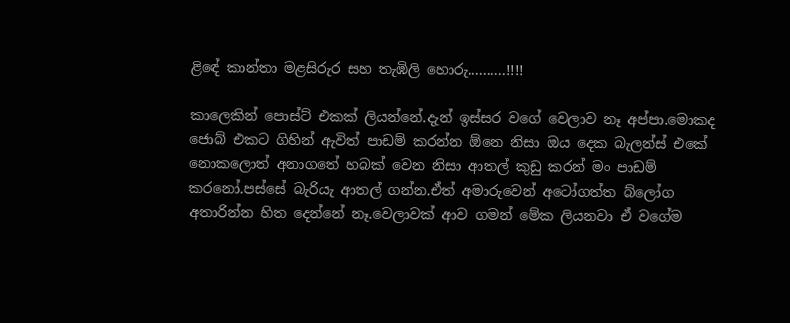ළිඳේ කාන්තා මළසිරුර සහ තැඹිලි හොරු..........!!!!

කාලෙකින් පොස්ට් එකක් ලියන්නේ.දැන් ඉස්සර වගේ වෙලාව නෑ අප්පා.මොකද ජොබ් එකට ගිහින් ඇවිත් පාඩම් කරන්න ඕනෙ නිසා ඔය දෙක බැලන්ස් එකේ නොකලොත් අනාගතේ හබක් වෙන නිසා ආතල් කුඩු කරන් මං පාඩම් කරනෝ.පස්සේ බැරියැ ආතල් ගන්න.ඒත් අමාරුවෙන් අටෝගත්ත බ්ලෝග අතාරින්න හිත දෙන්නේ නෑ.වෙලාවක් ආව ගමන් මේක ලියනවා ඒ වගේම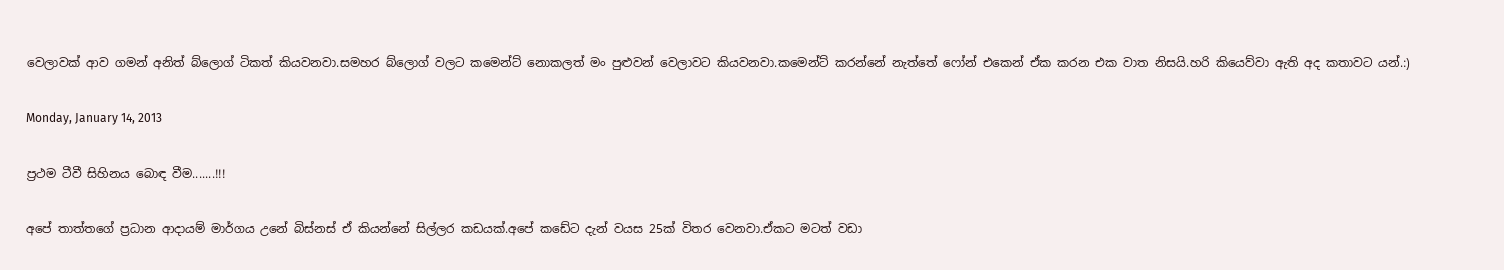වෙලාවක් ආව ගමන් අනිත් බ්ලොග් ටිකත් කියවනවා.සමහර බ්ලොග් වලට කමෙන්ට් නොකලත් මං පුළුවන් වෙලාවට කියවනවා.කමෙන්ට් කරන්නේ නැත්තේ ෆෝන් එකෙන් ඒක කරන එක වාත නිසයි.හරි කියෙව්වා ඇති අද කතාවට යන්.:)

Monday, January 14, 2013

ප්‍රථම ටීවී සිහිනය බොඳ වීම.......!!!

අපේ තාත්තගේ ප්‍රධාන ආදායම් මාර්ගය උනේ බිස්නස් ඒ කියන්නේ සිල්ලර කඩයක්.අපේ කඩේට දැන් වයස 25ක් විතර වෙනවා.ඒකට මටත් වඩා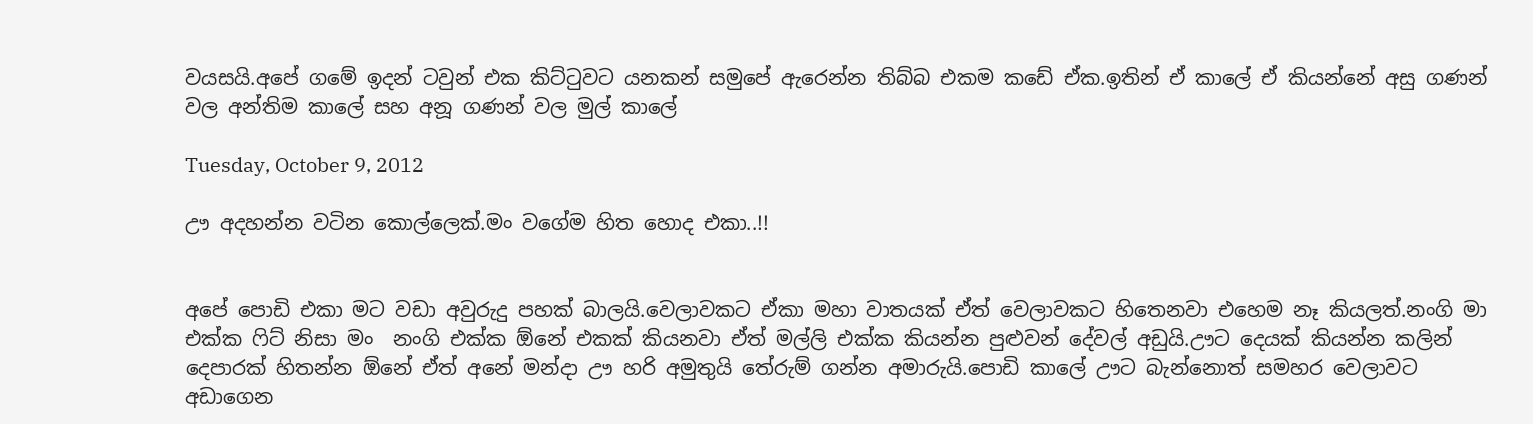වයසයි.අපේ ගමේ ඉදන් ටවුන් එක කිට්ටුවට යනකන් සමුපේ ඇරෙන්න තිබ්බ එකම කඩේ ඒක.ඉතින් ඒ කාලේ ඒ කියන්නේ අසු ගණන් වල අන්තිම කාලේ සහ අනූ ගණන් වල මුල් කාලේ

Tuesday, October 9, 2012

ඌ අදහන්න වටින කොල්ලෙක්.මං වගේම හිත හොද එකා..!!


අපේ පොඩි එකා මට වඩා අවුරුදු පහක් බාලයි.වෙලාවකට ඒකා මහා වාතයක් ඒත් වෙලාවකට හිතෙනවා එහෙම නෑ කියලත්.නංගි මා එක්ක ෆිට් නිසා මං  නංගි එක්ක ඕනේ එකක් කියනවා ඒත් මල්ලි එක්ක කියන්න පුළුවන් දේවල් අඩුයි.ඌට දෙයක් කියන්න කලින් දෙපාරක් හිතන්න ඕනේ ඒත් අනේ මන්දා ඌ හරි අමුතුයි තේරුම් ගන්න අමාරුයි.පොඩි කාලේ ඌට බැන්නොත් සමහර වෙලාවට අඩාගෙන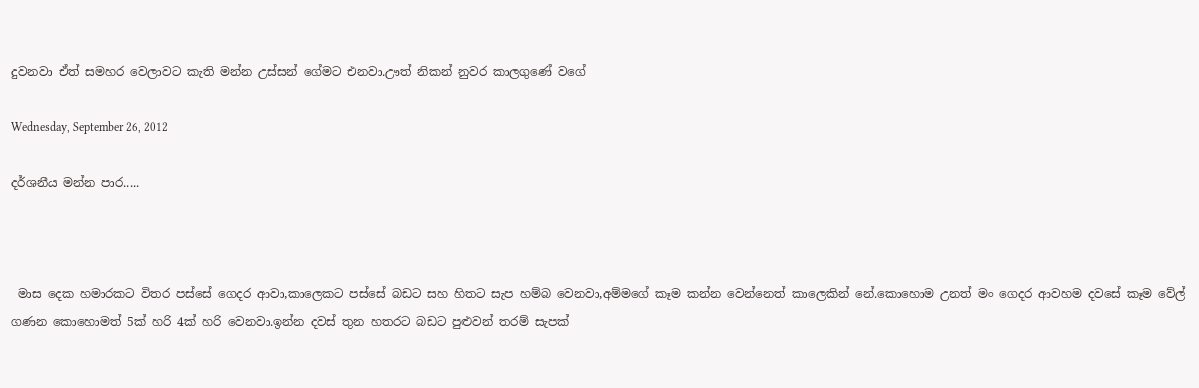දුවනවා ඒත් සමහර වෙලාවට කැති මන්න උස්සන් ගේමට එනවා.ඌත් නිකන් නුවර කාලගුණේ වගේ

Wednesday, September 26, 2012

දර්ශනීය මන්න පාර.....



 මාස දෙක හමාරකට විතර පස්සේ ගෙදර ආවා,කාලෙකට පස්සේ බඩට සහ හිතට සැප හම්බ වෙනවා,අම්මගේ කෑම කන්න වෙන්නෙත් කාලෙකින් නේ.කොහොම උනත් මං ගෙදර ආවහම දවසේ කෑම වේල් ගණන කොහොමත් 5ක් හරි 4ක් හරි වෙනවා.ඉන්න දවස් තුන හතරට බඩට පුළුවන් තරම් සැපක්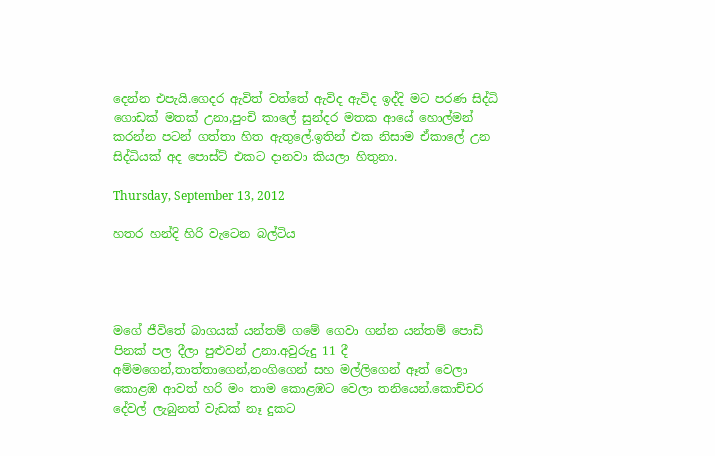දෙන්න එපැයි.ගෙදර ඇවිත් වත්තේ ඇවිද ඇවිද ඉද්දි මට පරණ සිද්ධි ගොඩක් මතක් උනා,පුංචි කාලේ සුන්දර මතක ආයේ හොල්මන් කරන්න පටන් ගත්තා හිත ඇතුලේ.ඉතින් එක නිසාම ඒකාලේ උන සිද්ධියක් අද පොස්ට් එකට දානවා කියලා හිතුනා.

Thursday, September 13, 2012

හතර හන්දි හිරි වැටෙන බල්ටිය




මගේ ජීවිතේ බාගයක් යන්තම් ගමේ ගෙවා ගන්න යන්තම් පොඩි පිනක් පල දීලා පුළුවන් උනා.අවුරුදු 11 දී අම්මගෙන්,තාත්තාගෙන්,නංගිගෙන් සහ මල්ලිගෙන් ඈත් වෙලා කොළඹ ආවත් හරි මං තාම කොළඹට වෙලා තනියෙන්.කොච්චර දේවල් ලැබුනත් වැඩක් නෑ දුකට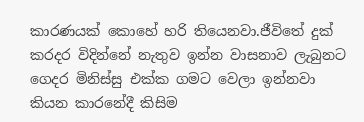කාරණයක් කොහේ හරි තියෙනවා.ජීවිතේ දුක් කරදර විදින්නේ නැතුව ඉන්න වාසනාව ලැබුනට ගෙදර මිනිස්සු එක්ක ගමට වෙලා ඉන්නවා කියන කාරනේදී කිසිම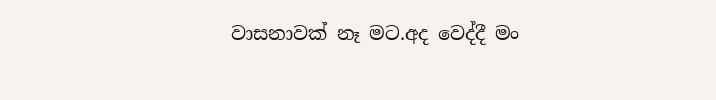වාසනාවක් නෑ මට.අද වෙද්දී මං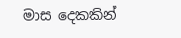මාස දෙකකින්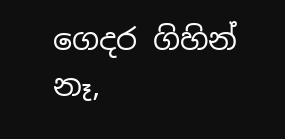ගෙදර ගිහින් නෑ,